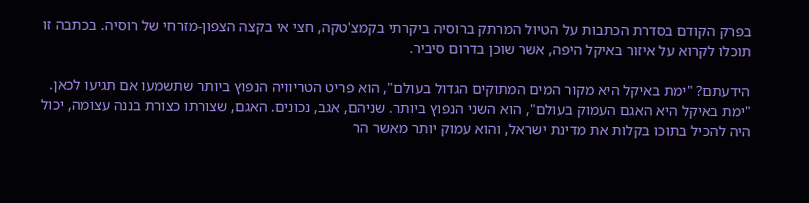בפרק הקודם בסדרת הכתבות על הטיול המרתק ברוסיה ביקרתי בקמצ'טקה, חצי אי בקצה הצפון-מזרחי של רוסיה. בכתבה זו תוכלו לקרוא על איזור באיקל היפה, אשר שוכן בדרום סיביר.

הידעתם? "ימת באיקל היא מקור המים המתוקים הגדול בעולם", הוא פריט הטריוויה הנפוץ ביותר שתשמעו אם תגיעו לכאן. "ימת באיקל היא האגם העמוק בעולם", הוא השני הנפוץ ביותר. שניהם, אגב, נכונים. האגם, שצורתו כצורת בננה עצומה, יכול היה להכיל בתוכו בקלות את מדינת ישראל, והוא עמוק יותר מאשר הר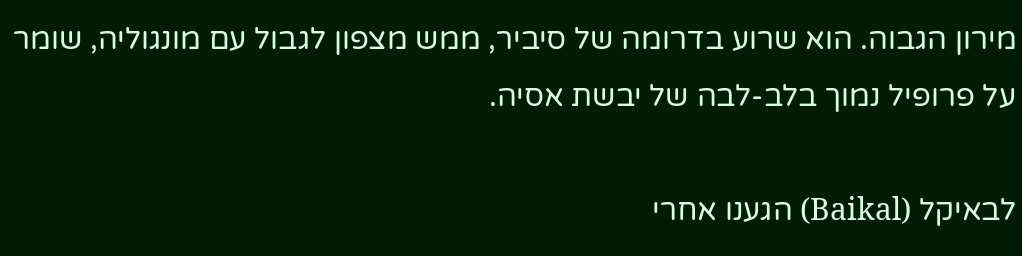מירון הגבוה. הוא שרוע בדרומה של סיביר, ממש מצפון לגבול עם מונגוליה, שומר על פרופיל נמוך בלב-לבה של יבשת אסיה.

לבאיקל (Baikal) הגענו אחרי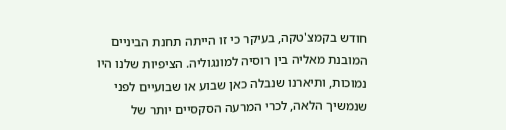חודש בקמצ'טקה, בעיקר כי זו הייתה תחנת הביניים המובנת מאליה בין רוסיה למונגוליה. הציפיות שלנו היו נמוכות, ותיארנו שנבלה כאן שבוע או שבועיים לפני שנמשיך הלאה, לכרי המרעה הסקסיים יותר של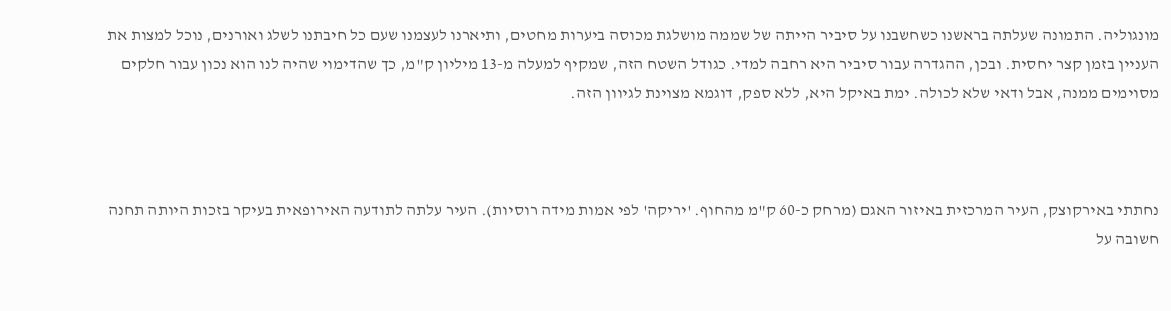מונגוליה. התמונה שעלתה בראשנו כשחשבנו על סיביר הייתה של שממה מושלגת מכוסה ביערות מחטים, ותיארנו לעצמנו שעם כל חיבתנו לשלג ואורנים, נוכל למצות את העניין בזמן קצר יחסית. ובכן, ההגדרה עבור סיביר היא רחבה למדי. כגודל השטח הזה, שמקיף למעלה מ-13 מיליון ק"מ, כך שהדימוי שהיה לנו הוא נכון עבור חלקים מסוימים ממנה, אבל ודאי שלא לכולה. ימת באיקל היא, ללא ספק, דוגמא מצוינת לגיוון הזה.



נחתתי באירקוצק, העיר המרכזית באיזור האגם (מרחק כ-60 ק"מ מהחוף. 'יריקה' לפי אמות מידה רוסיות). העיר עלתה לתודעה האירופאית בעיקר בזכות היותה תחנה חשובה על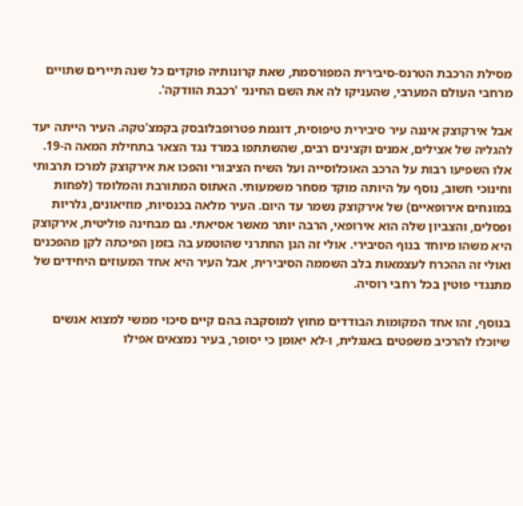מסילת הרכבת הטרנס-סיבירית המפורסמת, שאת קרונותיה פוקדים כל שנה תיירים שתויים מרחבי העולם המערבי, שהעניקו לה את השם החינני 'רכבת הוודקה'.

אבל אירקוצק איננה עיר סיבירית טיפוסית, דוגמת פטרופבלובסק בקמצ'טקה. העיר הייתה יעד להגליה של אצילים, אמנים וקצינים רבים, שהשתתפו במרד נגד הצאר בתחילת המאה ה-19. אלו השפיעו רבות על הרכב האוכלוסייה ועל השיח הציבורי והפכו את אירקוצק למרכז תרבותי וחינוכי חשוב, נוסף על היותה מוקד מסחר משמעותי. האתוס המתורבת והמלומד (לפחות במונחים אירופאיים) של אירקוצק נשמר עד היום. העיר מלאה בכנסיות, מוזיאונים, גלריות ופסלים, והצביון שלה הוא אירופאי, הרבה יותר מאשר אסיאתי. גם מבחינה פוליטית, אירקוצק היא משהו מיוחד בנוף הסיבירי. אולי זה הגן החתרני שהוטמע בה בזמן הפיכתה לקן מהפכנים ואולי זה ההכרח לעצמאות בלב השממה הסיבירית, אבל העיר היא אחד המעוזים היחידים של מתנגדי פוטין בכל רחבי רוסיה.

בנוסף, זהו אחד המקומות הבודדים מחוץ למוסקבה בהם קיים סיכוי ממשי למצוא אנשים שיוכלו להרכיב משפטים באנגלית, ו-לא יאומן כי יסופר, בעיר נמצאים אפילו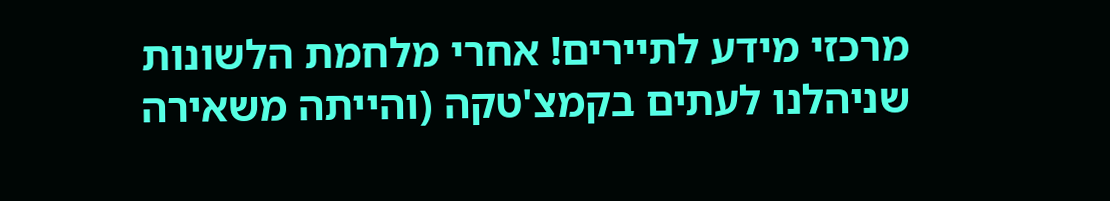מרכזי מידע לתיירים! אחרי מלחמת הלשונות שניהלנו לעתים בקמצ'טקה (והייתה משאירה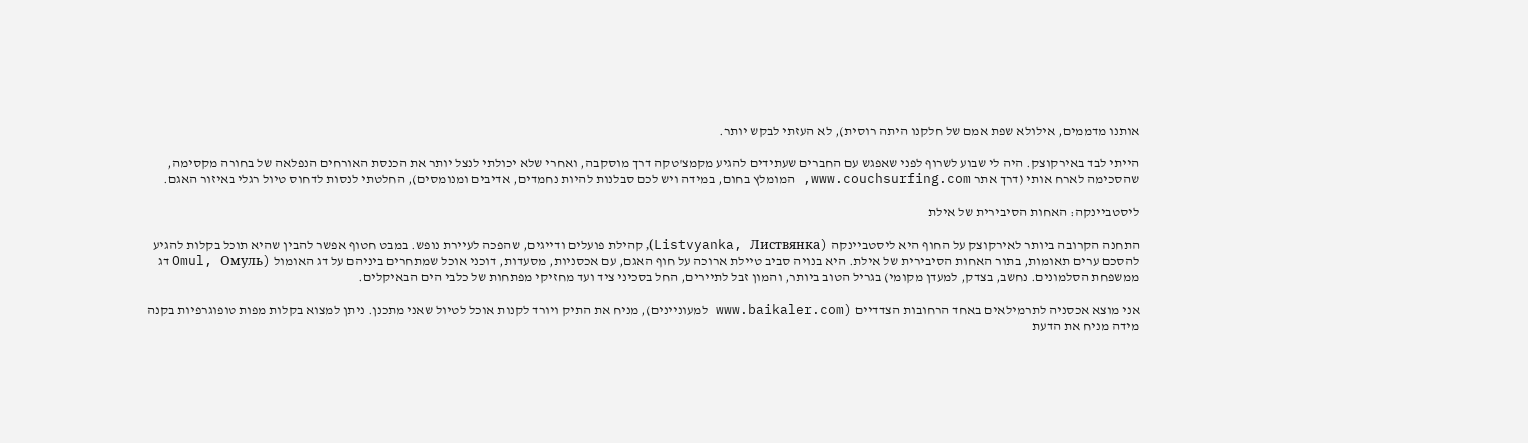אותנו מדממים, אילולא שפת אמם של חלקנו היתה רוסית), לא העזתי לבקש יותר.

הייתי לבד באירקוצק. היה לי שבוע לשרוף לפני שאפגש עם החברים שעתידים להגיע מקמצ'טקה דרך מוסקבה, ואחרי שלא יכולתי לנצל יותר את הכנסת האורחים הנפלאה של בחורה מקסימה, שהסכימה לארח אותי (דרך אתר www.couchsurfing.com, המומלץ בחום, במידה ויש לכם סבלנות להיות נחמדים, אדיבים ומנומסים), החלטתי לנסות לדחוס טיול רגלי באיזור האגם.

ליסטביינקה: האחות הסיבירית של אילת

התחנה הקרובה ביותר לאירקוצק על החוף היא ליסטביינקה (Listvyanka, Листвянка), קהילת פועלים ודייגים, שהפכה לעיירת נופש. במבט חטוף אפשר להבין שהיא תוכל בקלות להגיע להסכם ערים תאומות, בתור האחות הסיבירית של אילת. היא בנויה סביב טיילת ארוכה על חוף האגם, עם אכסניות, מסעדות, דוכני אוכל שמתחרים ביניהם על דג האומול (Omul, Oмуль דג ממשפחת הסלמונים. נחשב, בצדק, למעדן מקומי) בגריל הטוב ביותר, והמון זבל לתיירים, החל בסכיני ציד ועד מחזיקי מפתחות של כלבי הים הבאיקלים.

אני מוצא אכסניה לתרמילאים באחד הרחובות הצדדיים (www.baikaler.com למעוניינים), מניח את התיק ויורד לקנות אוכל לטיול שאני מתכנן. ניתן למצוא בקלות מפות טופוגרפיות בקנה מידה מניח את הדעת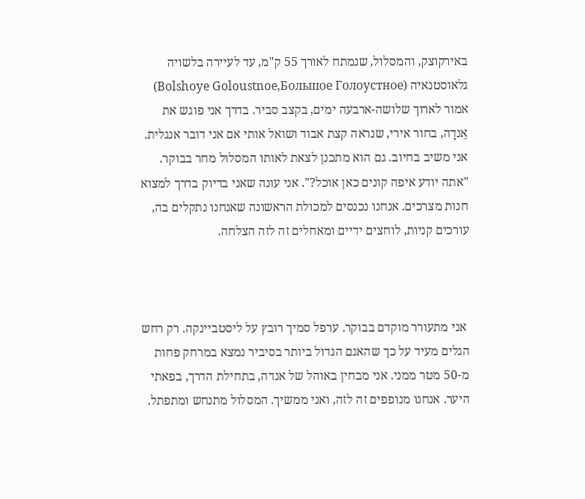באירקוצק, והמסלול, שנמתח לאורך 55 ק"מ, עד לעיירה בלשויה גלאוסטנאיה (Bolshoye Goloustnoe,Большое Голоустное) אמור לארוך שלושה-ארבעה ימים, בקצב סביר. בדרך אני פוגש את אֵנדָה, בחור אירי, שנראה קצת אבוד ושואל אותי אם אני דובר אנגלית. אני משיב בחיוב. גם הוא מתכנן לצאת לאותו המסלול מחר בבוקר. "אתה יודע איפה קונים כאן אוכל?". אני עונה שאני בדיוק בדרך למצוא חנות מצרכים. אנחנו נכנסים למכולת הראשונה שאנחנו נתקלים בה, עורכים קניות, לוחצים ידיים ומאחלים זה לזה הצלחה.



 אני מתעורר מוקדם בבוקר. ערפל סמיך רובץ על ליסטביינקה. רק רחש הגלים מעיד על כך שהאגם הגדול ביותר בסיביר נמצא במרחק פחות מ-50 מטר ממני. אני מבחין באוהל של אנדה, בתחילת הדרך, בפאתי היער. אנחנו מנופפים זה לזה, ואני ממשיך. המסלול מתנחש ומתפתל.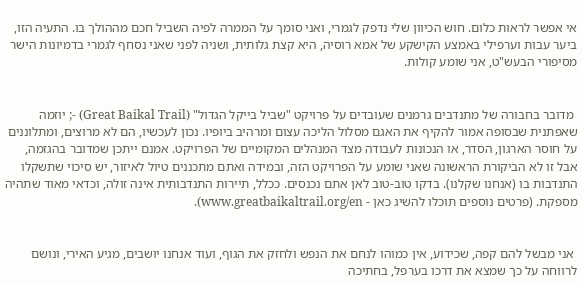אי אפשר לראות כלום. חוש הכיוון שלי נדפק לגמרי, ואני סומך על הממרה לפיה השביל חכם מההולך בו. התעיה הזו, ביער עבות וערפילי באמצע הקישקע של אמא רוסיה, היא קצת גלותית, ושניה לפני שאני נסחף לגמרי בדמיונות הישר מסיפורי הבעש"ט, אני שומע קולות.


 מדובר בחבורה של מתנדבים גרמנים שעובדים על פרויקט "שביל בייקל הגדול" (Great Baikal Trail) -; יוזמה שאפתנית שבסופה אמור להקיף את האגם מסלול הליכה עצום ומרהיב ביופיו. נכון לעכשיו, הם לא מרוצים, ומתלוננים על חוסר הארגון, הסדר, או הנכונות לעבודה מצד המנהלים המקומיים של הפרויקט. אמנם ייתכן שמדובר בהגזמה, אבל זו לא הביקורת הראשונה שאני שומע על הפרויקט הזה, ובמידה ואתם מתכננים טיול לאיזור, יש סיכוי שתשקלו התנדבות בו (אנחנו שקלנו). בדקו טוב-טוב לאן אתם נכנסים. ככלל, תיירות התנדבותית אינה זולה, וכדאי מאוד שתהיה מספקת. (פרטים נוספים תוכלו להשיג כאן - www.greatbaikaltrail.org/en).


 אני מבשל להם קפה, שכידוע, אין כמוהו לנחם את הנפש ולחזק את הגוף, ועוד אנחנו יושבים, מגיע האירי, ונושם לרווחה על כך שמצא את דרכו בערפל, בחתיכה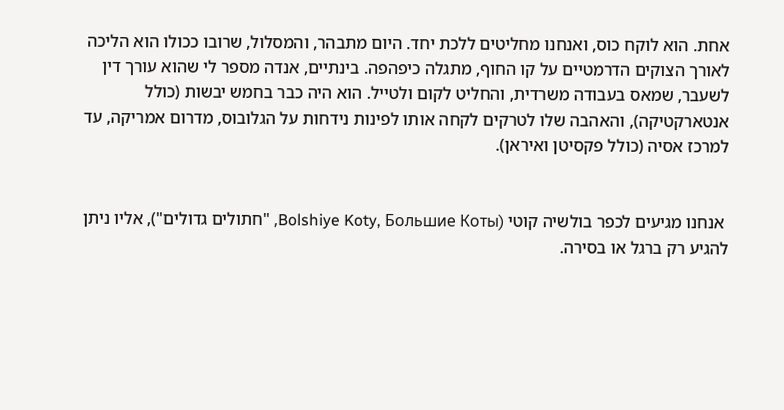אחת. הוא לוקח כוס, ואנחנו מחליטים ללכת יחד. היום מתבהר, והמסלול, שרובו ככולו הוא הליכה לאורך הצוקים הדרמטיים על קו החוף, מתגלה כיפהפה. בינתיים, אנדה מספר לי שהוא עורך דין לשעבר, שמאס בעבודה משרדית, והחליט לקום ולטייל. הוא היה כבר בחמש יבשות (כולל אנטארקטיקה), והאהבה שלו לטרקים לקחה אותו לפינות נידחות על הגלובוס, מדרום אמריקה, עד למרכז אסיה (כולל פקסיטן ואיראן).


 אנחנו מגיעים לכפר בולשיה קוטי (Bolshiye Koty, Большие Коты, "חתולים גדולים"), אליו ניתן להגיע רק ברגל או בסירה.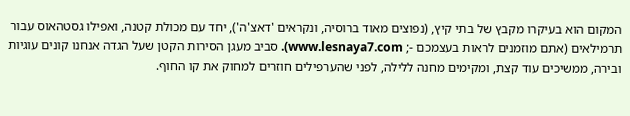המקום הוא בעיקרו מקבץ של בתי קיץ, (נפוצים מאוד ברוסיה, ונקראים 'דאצ'ה'), יחד עם מכולת קטנה, ואפילו גסטהאוס עבור תרמילאים (אתם מוזמנים לראות בעצמכם -; www.lesnaya7.com). סביב מעגן הסירות הקטן שעל הגדה אנחנו קונים עוגיות ובירה, ממשיכים עוד קצת, ומקימים מחנה ללילה, לפני שהערפילים חוזרים למחוק את קו החוף.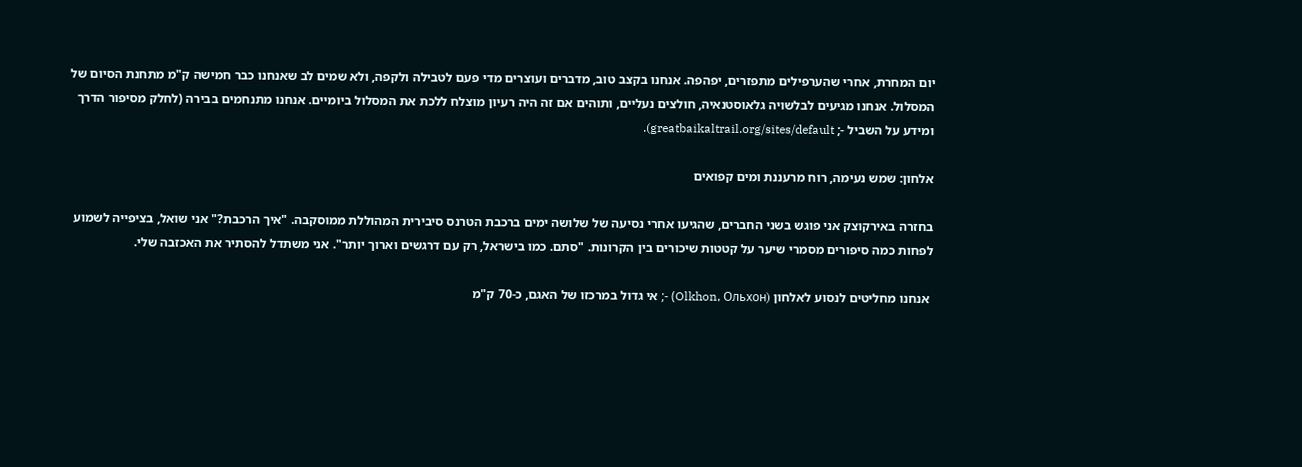יום המחרת, אחרי שהערפילים מתפזרים, יפהפה. אנחנו בקצב טוב, מדברים ועוצרים מדי פעם לטבילה ולקפה, ולא שמים לב שאנחנו כבר חמישה ק"מ מתחנת הסיום של המסלול. אנחנו מגיעים לבלשויה גלאוסטנאיה, חולצים נעליים, ותוהים אם זה היה רעיון מוצלח ללכת את המסלול ביומיים. אנחנו מתנחמים בבירה (לחלק מסיפור הדרך ומידע על השביל -; greatbaikaltrail.org/sites/default).

אלחון: שמש נעימה, רוח מרעננת ומים קפואים

בחזרה באירקוצק אני פוגש בשני החברים, שהגיעו אחרי נסיעה של שלושה ימים ברכבת הטרנס סיבירית המהוללת ממוסקבה. "איך הרכבת?" אני שואל, בציפייה לשמוע לפחות כמה סיפורים מסמרי שיער על קטטות שיכורים בין הקרונות. "סתם. כמו בישראל, רק עם דרגשים וארוך יותר". אני משתדל להסתיר את האכזבה שלי.

 אנחנו מחליטים לנסוע לאלחון (Olkhon, Ольхон) -; אי גדול במרכזו של האגם, כ-70 ק"מ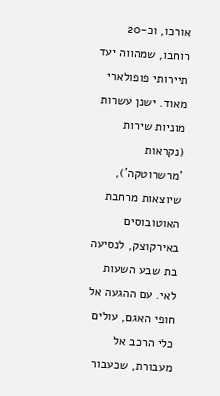אורכו, וכ-20 רוחבו, שמהווה יעד תיירותי פופולארי מאוד. ישנן עשרות מוניות שירות (נקראות 'מרשרוטקה'), שיוצאות מרחבת האוטובוסים באירקוצק, לנסיעה בת שבע השעות לאי. עם ההגעה אל חופי האגם, עולים כלי הרכב אל מעבורת, שכעבור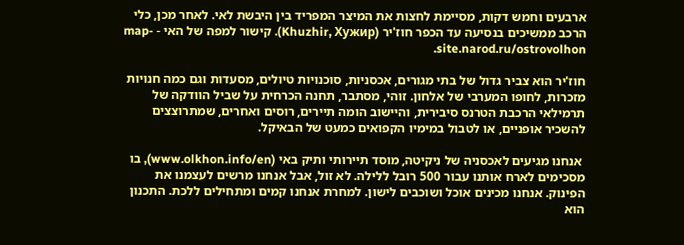ארבעים וחמש דקות, מסיימת לחצות את המיצר המפריד בין היבשת לאי. לאחר מכן, כלי הרכב ממשיכים בנסיעה עד הכפר חוז'יר (Khuzhir, Хужир). קישור למפה של האי - map-site.narod.ru/ostrovolhon.

חוז'יר הוא צביר גדול של בתי מגורים, אכסניות, סוכנויות טיולים, מסעדות וגם כמה חנויות מזכרות, לחופו המערבי של אלחון. זוהי, מסתבר, תחנה הכרחית על שביל הוודקה של תרמילאי הרכבת הטרנס סיבירית, והיישוב הומה תיירים, רוסים ואחרים, שמתרוצצים להשכיר אופניים, או לטבול במימיו הקפואים כמעט של הבאיקל.

 אנחנו מגיעים לאכסניה של ניקיטה, מוסד תיירותי ותיק באי (www.olkhon.info/en), בו מסכימים לארח אותנו עבור 500 רובל ללילה. לא זול, אבל אנחנו מרשים לעצמנו את הפינוק. אנחנו מכינים אוכל ושוכבים לישון. למחרת אנחנו קמים ומתחילים ללכת. התכנון הוא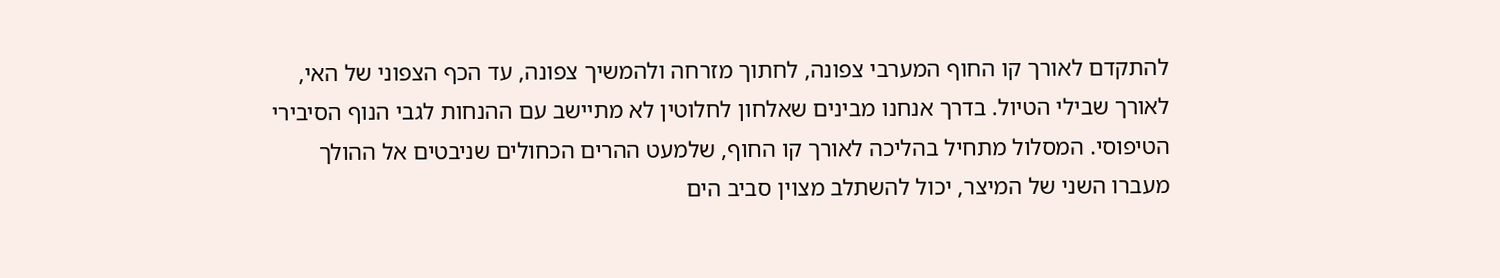להתקדם לאורך קו החוף המערבי צפונה, לחתוך מזרחה ולהמשיך צפונה, עד הכף הצפוני של האי, לאורך שבילי הטיול. בדרך אנחנו מבינים שאלחון לחלוטין לא מתיישב עם ההנחות לגבי הנוף הסיבירי הטיפוסי. המסלול מתחיל בהליכה לאורך קו החוף, שלמעט ההרים הכחולים שניבטים אל ההולך מעברו השני של המיצר, יכול להשתלב מצוין סביב הים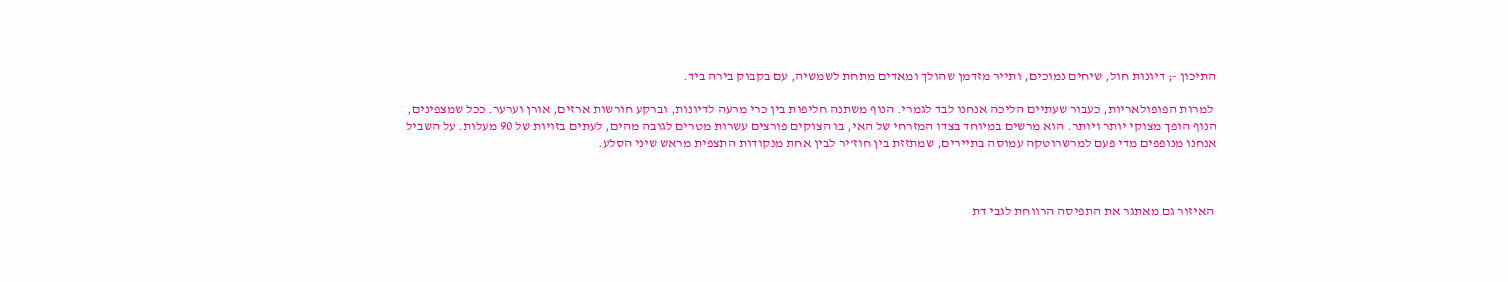התיכון -; דיונות חול, שיחים נמוכים, ותייר מזדמן שהולך ומאדים מתחת לשמשיה, עם בקבוק בירה ביד.

 למרות הפופולאריות, כעבור שעתיים הליכה אנחנו לבד לגמרי. הנוף משתנה חליפות בין כרי מרעה לדיונות, וברקע חורשות ארזים, אורן וערער. ככל שמצפינים, הנוף הופך מצוקי יותר ויותר. הוא מרשים במיוחד בצדו המזרחי של האי, בו הצוקים פורצים עשרות מטרים לגובה מהים, לעתים בזויות של 90 מעלות. על השביל אנחנו מנופפים מדי פעם למרשרוטקה עמוסה בתיירים, שמתזזת בין חוז'יר לבין אחת מנקודות התצפית מראש שיני הסלע.



 האיזור גם מאתגר את התפיסה הרווחת לגבי דת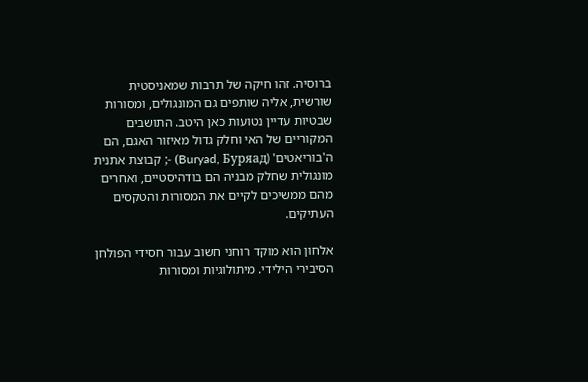ברוסיה. זהו חיקה של תרבות שמאניסטית שורשית, אליה שותפים גם המונגולים, ומסורות שבטיות עדיין נטועות כאן היטב. התושבים המקוריים של האי וחלק גדול מאיזור האגם, הם ה'בוריאטים' (Buryad, Буряад) -; קבוצת אתנית מונגולית שחלק מבניה הם בודהיסטיים, ואחרים מהם ממשיכים לקיים את המסורות והטקסים העתיקים.

אלחון הוא מוקד רוחני חשוב עבור חסידי הפולחן הסיבירי הילידי. מיתולוגיות ומסורות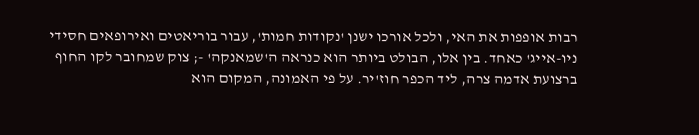רבות אופפות את האי, ולכל אורכו ישנן 'נקודות חמות', עבור בוריאטים ואירופאים חסידי ניו-אייג' כאחד. בין אלו, הבולט ביותר הוא כנראה ה'שמאנקה' -; צוק שמחובר לקו החוף ברצועת אדמה צרה, ליד הכפר חוז'יר. על פי האמונה, המקום הוא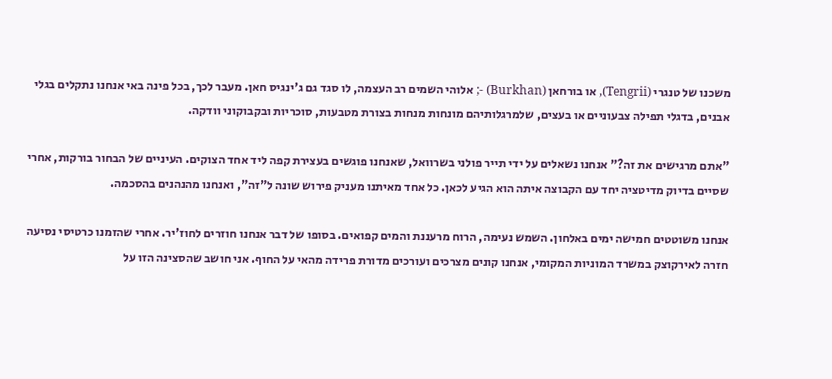משכנו של טנגרי (Tengrii), או בורחאן (Burkhan) -; אלוהי השמים רב העצמה, לו סגד גם ג'ינגיס חאן. מעבר לכך, בכל פינה באי אנחנו נתקלים בגלי אבנים, בדגלי תפילה צבעוניים או בעצים, שלמרגלותיהם מונחות מנחות בצורת מטבעות, סוכריות ובקבוקוני וודקה.

"אתם מרגישים את זה?" אנחנו נשאלים על ידי תייר פולני בשרוואל, שאנחנו פוגשים בעצירת קפה ליד אחד הצוקים. העיניים של הבחור בורקות, אחרי שסיים בדיוק מדיטציה יחד עם הקבוצה איתה הוא הגיע לכאן. כל אחד מאיתנו מעניק פירוש שונה ל"זה", ואנחנו מהנהנים בהסכמה.

אנחנו משוטטים חמישה ימים באלחון. השמש נעימה, הרוח מרעננת והמים קפואים. בסופו של דבר אנחנו חוזרים לחוז'יר. אחרי שהזמנו כרטיסי נסיעה חזרה לאירקוצק במשרד המוניות המקומי, אנחנו קונים מצרכים ועורכים מדורת פרידה מהאי על החוף. אני חושב שהסצינה הזו על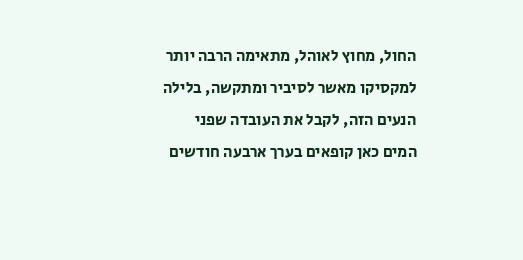החול, מחוץ לאוהל, מתאימה הרבה יותר למקסיקו מאשר לסיביר ומתקשה, בלילה הנעים הזה, לקבל את העובדה שפני המים כאן קופאים בערך ארבעה חודשים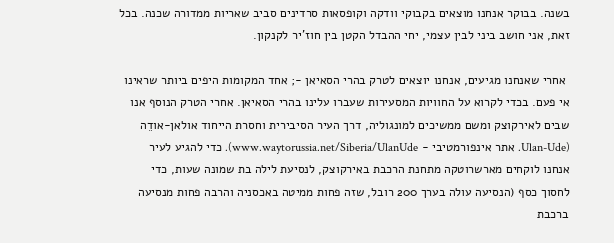בשנה. בבוקר אנחנו מוצאים בקבוקי וודקה וקופסאות סרדינים סביב שאריות ממדורה שכנה. בכל זאת, אני חושב ביני לבין עצמי, יחי ההבדל הקטן בין חוז'יר לקנקון.

 אחרי שאנחנו מגיעים, אנחנו יוצאים לטרק בהרי הסאיאן -; אחד המקומות היפים ביותר שראינו אי פעם. בכדי לקרוא על החוויות המסעירות שעברו עלינו בהרי הסאיאן. אחרי הטרק הנוסף אנו שבים לאירקוצק ומשם ממשיכים למונגוליה, דרך העיר הסיבירית וחסרת הייחוד אולאן-אודֵה (Ulan-Ude. אתר אינפורמטיבי - www.waytorussia.net/Siberia/UlanUde). כדי להגיע לעיר אנחנו לוקחים מארשרוטקה מתחנת הרכבת באירקוצק, לנסיעת לילה בת שמונה שעות, כדי לחסוך כסף (הנסיעה עולה בערך 200 רובל, שזה פחות ממיטה באכסניה והרבה פחות מנסיעה ברכבת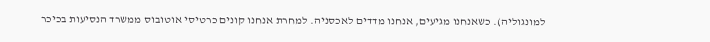למונגוליה). כשאנחנו מגיעים, אנחנו מדדים לאכסניה. למחרת אנחנו קונים כרטיסי אוטובוס ממשרד הנסיעות בכיכר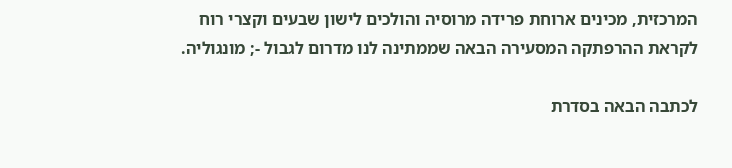המרכזית, מכינים ארוחת פרידה מרוסיה והולכים לישון שבעים וקצרי רוח לקראת ההרפתקה המסעירה הבאה שממתינה לנו מדרום לגבול -; מונגוליה.

לכתבה הבאה בסדרת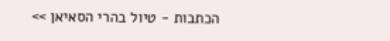הכתבות - טיול בהרי הסאיאן >>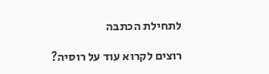לתחילת הכתבה

רוצים לקרוא עוד על רוסיה?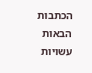הכתבות הבאות עשויות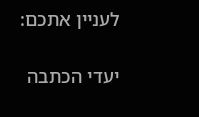לעניין אתכם:

יעדי הכתבה